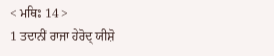< ਮਥਿਃ 14 >
1 ਤਦਾਨੀਂ ਰਾਜਾ ਹੇਰੋਦ੍ ਯੀਸ਼ੋ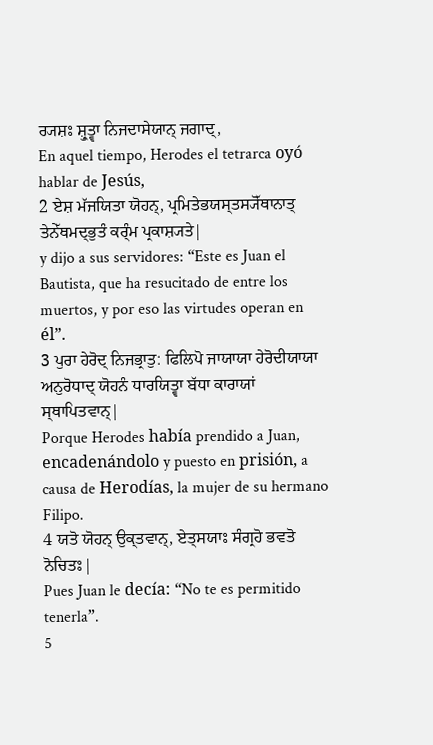ਰ੍ਯਸ਼ਃ ਸ਼੍ਰੁਤ੍ਵਾ ਨਿਜਦਾਸੇਯਾਨ੍ ਜਗਾਦ੍,
En aquel tiempo, Herodes el tetrarca oyó hablar de Jesús,
2 ਏਸ਼ ਮੱਜਯਿਤਾ ਯੋਹਨ੍, ਪ੍ਰਮਿਤੇਭਯਸ੍ਤਸ੍ਯੋੱਥਾਨਾਤ੍ ਤੇਨੇੱਥਮਦ੍ਭੁਤੰ ਕਰ੍ੰਮ ਪ੍ਰਕਾਸ਼੍ਯਤੇ|
y dijo a sus servidores: “Este es Juan el Bautista, que ha resucitado de entre los muertos, y por eso las virtudes operan en él”.
3 ਪੁਰਾ ਹੇਰੋਦ੍ ਨਿਜਭ੍ਰਾਤੁ: ਫਿਲਿਪੋ ਜਾਯਾਯਾ ਹੇਰੋਦੀਯਾਯਾ ਅਨੁਰੋਧਾਦ੍ ਯੋਹਨੰ ਧਾਰਯਿਤ੍ਵਾ ਬੱਧਾ ਕਾਰਾਯਾਂ ਸ੍ਥਾਪਿਤਵਾਨ੍|
Porque Herodes había prendido a Juan, encadenándolo y puesto en prisión, a causa de Herodías, la mujer de su hermano Filipo.
4 ਯਤੋ ਯੋਹਨ੍ ਉਕ੍ਤਵਾਨ੍, ਏਤ੍ਸਯਾਃ ਸੰਗ੍ਰਹੋ ਭਵਤੋ ਨੋਚਿਤਃ|
Pues Juan le decía: “No te es permitido tenerla”.
5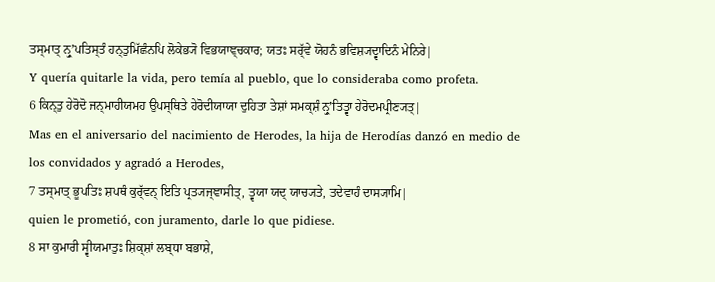ਤਸ੍ਮਾਤ੍ ਨ੍ਰੁʼਪਤਿਸ੍ਤੰ ਹਨ੍ਤੁਮਿੱਛੰਨਪਿ ਲੋਕੇਭ੍ਯੋ ਵਿਭਯਾਞ੍ਚਕਾਰ; ਯਤਃ ਸਰ੍ੱਵੇ ਯੋਹਨੰ ਭਵਿਸ਼੍ਯਦ੍ਵਾਦਿਨੰ ਮੇਨਿਰੇ|
Y quería quitarle la vida, pero temía al pueblo, que lo consideraba como profeta.
6 ਕਿਨ੍ਤੁ ਹੇਰੋਦੋ ਜਨ੍ਮਾਹੀਯਮਹ ਉਪਸ੍ਥਿਤੇ ਹੇਰੋਦੀਯਾਯਾ ਦੁਹਿਤਾ ਤੇਸ਼ਾਂ ਸਮਕ੍ਸ਼ੰ ਨ੍ਰੁʼਤਿਤ੍ਵਾ ਹੇਰੋਦਮਪ੍ਰੀਣ੍ਯਤ੍|
Mas en el aniversario del nacimiento de Herodes, la hija de Herodías danzó en medio de los convidados y agradó a Herodes,
7 ਤਸ੍ਮਾਤ੍ ਭੂਪਤਿਃ ਸ਼ਪਥੰ ਕੁਰ੍ੱਵਨ੍ ਇਤਿ ਪ੍ਰਤ੍ਯਜ੍ਞਾਸੀਤ੍, ਤ੍ਵਯਾ ਯਦ੍ ਯਾਚ੍ਯਤੇ, ਤਦੇਵਾਹੰ ਦਾਸ੍ਯਾਮਿ|
quien le prometió, con juramento, darle lo que pidiese.
8 ਸਾ ਕੁਮਾਰੀ ਸ੍ਵੀਯਮਾਤੁਃ ਸ਼ਿਕ੍ਸ਼ਾਂ ਲਬ੍ਧਾ ਬਭਾਸ਼ੇ,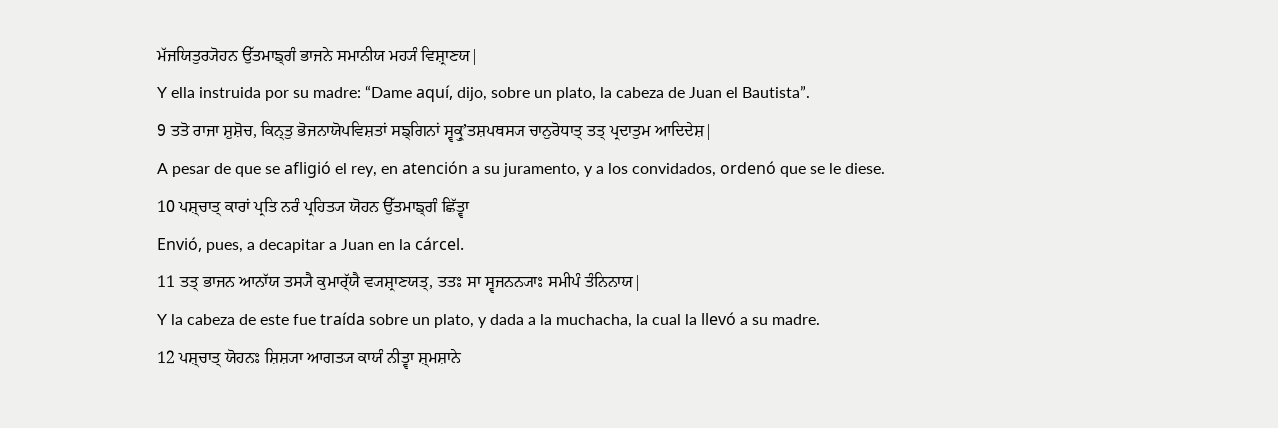ਮੱਜਯਿਤੁਰ੍ਯੋਹਨ ਉੱਤਮਾਙ੍ਗੰ ਭਾਜਨੇ ਸਮਾਨੀਯ ਮਹ੍ਯੰ ਵਿਸ਼੍ਰਾਣਯ|
Y ella instruida por su madre: “Dame aquí, dijo, sobre un plato, la cabeza de Juan el Bautista”.
9 ਤਤੋ ਰਾਜਾ ਸ਼ੁਸ਼ੋਚ, ਕਿਨ੍ਤੁ ਭੋਜਨਾਯੋਪਵਿਸ਼ਤਾਂ ਸਙ੍ਗਿਨਾਂ ਸ੍ਵਕ੍ਰੁʼਤਸ਼ਪਥਸ੍ਯ ਚਾਨੁਰੋਧਾਤ੍ ਤਤ੍ ਪ੍ਰਦਾਤੁਮ ਆਦਿਦੇਸ਼|
A pesar de que se afligió el rey, en atención a su juramento, y a los convidados, ordenó que se le diese.
10 ਪਸ਼੍ਚਾਤ੍ ਕਾਰਾਂ ਪ੍ਰਤਿ ਨਰੰ ਪ੍ਰਹਿਤ੍ਯ ਯੋਹਨ ਉੱਤਮਾਙ੍ਗੰ ਛਿੱਤ੍ਵਾ
Envió, pues, a decapitar a Juan en la cárcel.
11 ਤਤ੍ ਭਾਜਨ ਆਨਾੱਯ ਤਸ੍ਯੈ ਕੁਮਾਰ੍ੱਯੈ ਵ੍ਯਸ਼੍ਰਾਣਯਤ੍, ਤਤਃ ਸਾ ਸ੍ਵਜਨਨ੍ਯਾਃ ਸਮੀਪੰ ਤੰਨਿਨਾਯ|
Y la cabeza de este fue traída sobre un plato, y dada a la muchacha, la cual la llevó a su madre.
12 ਪਸ਼੍ਚਾਤ੍ ਯੋਹਨਃ ਸ਼ਿਸ਼੍ਯਾ ਆਗਤ੍ਯ ਕਾਯੰ ਨੀਤ੍ਵਾ ਸ਼੍ਮਸ਼ਾਨੇ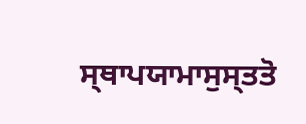ਸ੍ਥਾਪਯਾਮਾਸੁਸ੍ਤਤੋ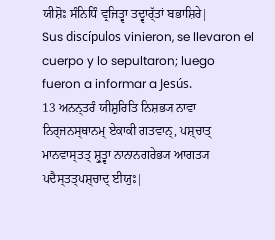ਯੀਸ਼ੋਃ ਸੰਨਿਧਿੰ ਵ੍ਰਜਿਤ੍ਵਾ ਤਦ੍ਵਾਰ੍ੱਤਾਂ ਬਭਾਸ਼ਿਰੇ|
Sus discípulos vinieron, se llevaron el cuerpo y lo sepultaron; luego fueron a informar a Jesús.
13 ਅਨਨ੍ਤਰੰ ਯੀਸ਼ੁਰਿਤਿ ਨਿਸ਼ਭ੍ਯ ਨਾਵਾ ਨਿਰ੍ਜਨਸ੍ਥਾਨਮ੍ ਏਕਾਕੀ ਗਤਵਾਨ੍, ਪਸ਼੍ਚਾਤ੍ ਮਾਨਵਾਸ੍ਤਤ੍ ਸ਼੍ਰੁਤ੍ਵਾ ਨਾਨਾਨਗਰੇਭ੍ਯ ਆਗਤ੍ਯ ਪਦੈਸ੍ਤਤ੍ਪਸ਼੍ਚਾਦ੍ ਈਯੁਃ|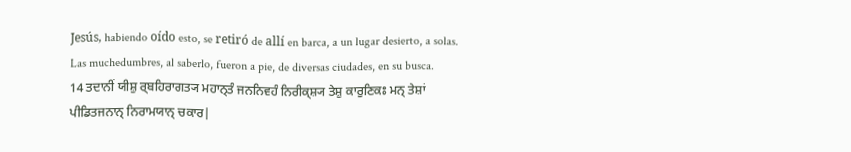Jesús, habiendo oído esto, se retiró de allí en barca, a un lugar desierto, a solas. Las muchedumbres, al saberlo, fueron a pie, de diversas ciudades, en su busca.
14 ਤਦਾਨੀਂ ਯੀਸ਼ੁ ਰ੍ਬਹਿਰਾਗਤ੍ਯ ਮਹਾਨ੍ਤੰ ਜਨਨਿਵਹੰ ਨਿਰੀਕ੍ਸ਼੍ਯ ਤੇਸ਼ੁ ਕਾਰੁਣਿਕਃ ਮਨ੍ ਤੇਸ਼ਾਂ ਪੀਡਿਤਜਨਾਨ੍ ਨਿਰਾਮਯਾਨ੍ ਚਕਾਰ|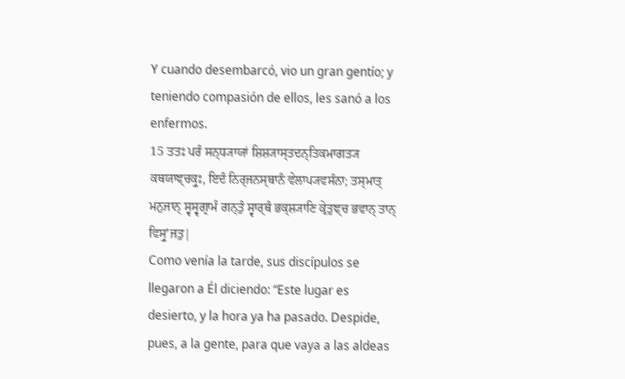Y cuando desembarcó, vio un gran gentío; y teniendo compasión de ellos, les sanó a los enfermos.
15 ਤਤਃ ਪਰੰ ਸਨ੍ਧ੍ਯਾਯਾਂ ਸ਼ਿਸ਼੍ਯਾਸ੍ਤਦਨ੍ਤਿਕਮਾਗਤ੍ਯ ਕਥਯਾਞ੍ਚਕ੍ਰੁਃ, ਇਦੰ ਨਿਰ੍ਜਨਸ੍ਥਾਨੰ ਵੇਲਾਪ੍ਯਵਸੰਨਾ; ਤਸ੍ਮਾਤ੍ ਮਨੁਜਾਨ੍ ਸ੍ਵਸ੍ਵਗ੍ਰਾਮੰ ਗਨ੍ਤੁੰ ਸ੍ਵਾਰ੍ਥੰ ਭਕ੍ਸ਼੍ਯਾਣਿ ਕ੍ਰੇਤੁਞ੍ਚ ਭਵਾਨ੍ ਤਾਨ੍ ਵਿਸ੍ਰੁʼਜਤੁ|
Como venía la tarde, sus discípulos se llegaron a Él diciendo: “Este lugar es desierto, y la hora ya ha pasado. Despide, pues, a la gente, para que vaya a las aldeas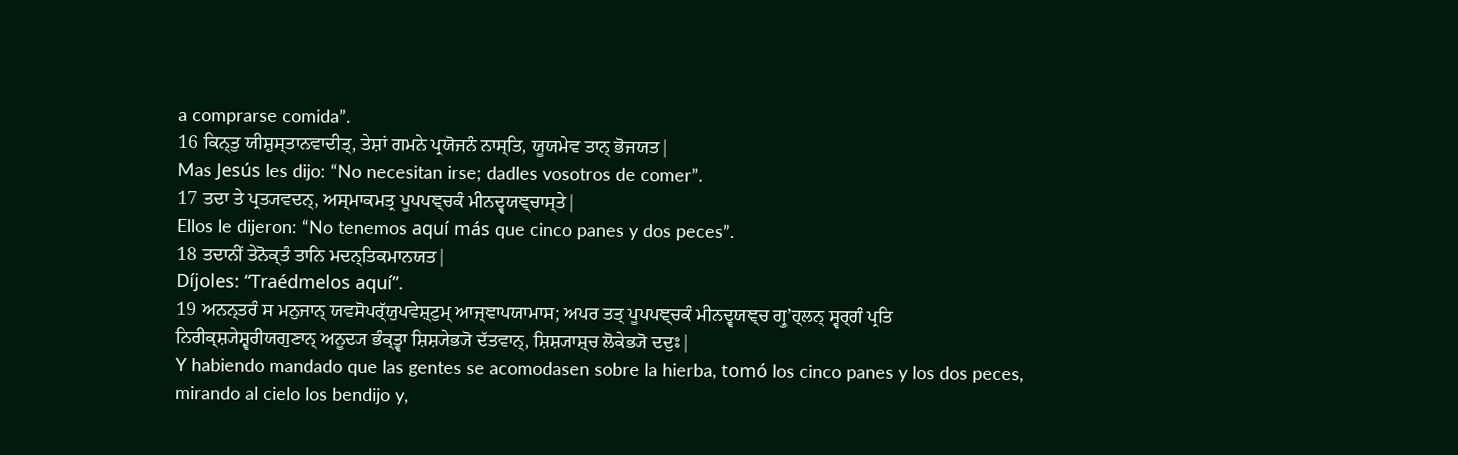a comprarse comida”.
16 ਕਿਨ੍ਤੁ ਯੀਸ਼ੁਸ੍ਤਾਨਵਾਦੀਤ੍, ਤੇਸ਼ਾਂ ਗਮਨੇ ਪ੍ਰਯੋਜਨੰ ਨਾਸ੍ਤਿ, ਯੂਯਮੇਵ ਤਾਨ੍ ਭੋਜਯਤ|
Mas Jesús les dijo: “No necesitan irse; dadles vosotros de comer”.
17 ਤਦਾ ਤੇ ਪ੍ਰਤ੍ਯਵਦਨ੍, ਅਸ੍ਮਾਕਮਤ੍ਰ ਪੂਪਪਞ੍ਚਕੰ ਮੀਨਦ੍ਵਯਞ੍ਚਾਸ੍ਤੇ|
Ellos le dijeron: “No tenemos aquí más que cinco panes y dos peces”.
18 ਤਦਾਨੀਂ ਤੇਨੋਕ੍ਤੰ ਤਾਨਿ ਮਦਨ੍ਤਿਕਮਾਨਯਤ|
Díjoles: “Traédmelos aquí”.
19 ਅਨਨ੍ਤਰੰ ਸ ਮਨੁਜਾਨ੍ ਯਵਸੋਪਰ੍ੱਯੁਪਵੇਸ਼੍ਟੁਮ੍ ਆਜ੍ਞਾਪਯਾਮਾਸ; ਅਪਰ ਤਤ੍ ਪੂਪਪਞ੍ਚਕੰ ਮੀਨਦ੍ਵਯਞ੍ਚ ਗ੍ਰੁʼਹ੍ਲਨ੍ ਸ੍ਵਰ੍ਗੰ ਪ੍ਰਤਿ ਨਿਰੀਕ੍ਸ਼੍ਯੇਸ਼੍ਵਰੀਯਗੁਣਾਨ੍ ਅਨੂਦ੍ਯ ਭੰਕ੍ਤ੍ਵਾ ਸ਼ਿਸ਼੍ਯੇਭ੍ਯੋ ਦੱਤਵਾਨ੍, ਸ਼ਿਸ਼੍ਯਾਸ਼੍ਚ ਲੋਕੇਭ੍ਯੋ ਦਦੁਃ|
Y habiendo mandado que las gentes se acomodasen sobre la hierba, tomó los cinco panes y los dos peces, mirando al cielo los bendijo y,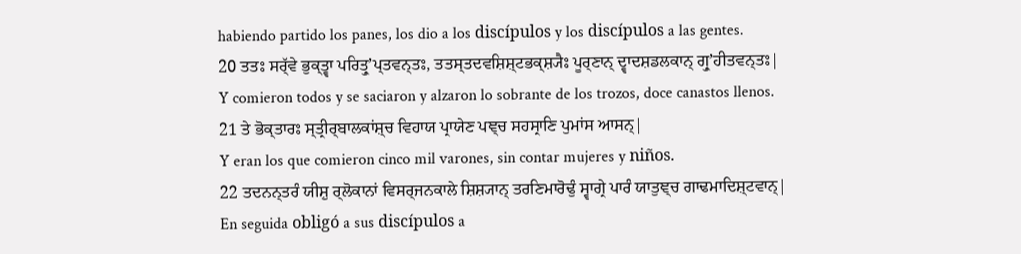habiendo partido los panes, los dio a los discípulos y los discípulos a las gentes.
20 ਤਤਃ ਸਰ੍ੱਵੇ ਭੁਕ੍ਤ੍ਵਾ ਪਰਿਤ੍ਰੁʼਪ੍ਤਵਨ੍ਤਃ, ਤਤਸ੍ਤਦਵਸ਼ਿਸ਼੍ਟਭਕ੍ਸ਼੍ਯੈਃ ਪੂਰ੍ਣਾਨ੍ ਦ੍ਵਾਦਸ਼ਡਲਕਾਨ੍ ਗ੍ਰੁʼਹੀਤਵਨ੍ਤਃ|
Y comieron todos y se saciaron y alzaron lo sobrante de los trozos, doce canastos llenos.
21 ਤੇ ਭੋਕ੍ਤਾਰਃ ਸ੍ਤ੍ਰੀਰ੍ਬਾਲਕਾਂਸ਼੍ਚ ਵਿਹਾਯ ਪ੍ਰਾਯੇਣ ਪਞ੍ਚ ਸਹਸ੍ਰਾਣਿ ਪੁਮਾਂਸ ਆਸਨ੍|
Y eran los que comieron cinco mil varones, sin contar mujeres y niños.
22 ਤਦਨਨ੍ਤਰੰ ਯੀਸ਼ੁ ਰ੍ਲੋਕਾਨਾਂ ਵਿਸਰ੍ਜਨਕਾਲੇ ਸ਼ਿਸ਼੍ਯਾਨ੍ ਤਰਣਿਮਾਰੋਢੁੰ ਸ੍ਵਾਗ੍ਰੇ ਪਾਰੰ ਯਾਤੁਞ੍ਚ ਗਾਢਮਾਦਿਸ਼੍ਟਵਾਨ੍|
En seguida obligó a sus discípulos a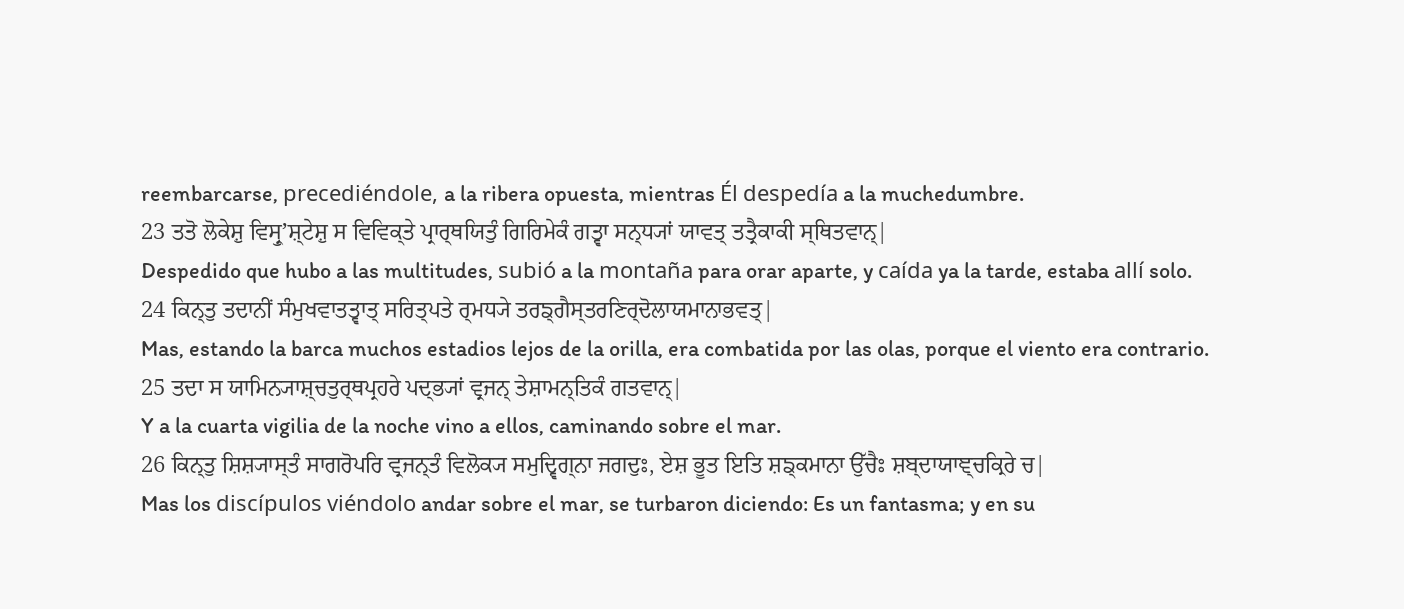reembarcarse, precediéndole, a la ribera opuesta, mientras Él despedía a la muchedumbre.
23 ਤਤੋ ਲੋਕੇਸ਼ੁ ਵਿਸ੍ਰੁʼਸ਼੍ਟੇਸ਼ੁ ਸ ਵਿਵਿਕ੍ਤੇ ਪ੍ਰਾਰ੍ਥਯਿਤੁੰ ਗਿਰਿਮੇਕੰ ਗਤ੍ਵਾ ਸਨ੍ਧ੍ਯਾਂ ਯਾਵਤ੍ ਤਤ੍ਰੈਕਾਕੀ ਸ੍ਥਿਤਵਾਨ੍|
Despedido que hubo a las multitudes, subió a la montaña para orar aparte, y caída ya la tarde, estaba allí solo.
24 ਕਿਨ੍ਤੁ ਤਦਾਨੀਂ ਸੰਮੁਖਵਾਤਤ੍ਵਾਤ੍ ਸਰਿਤ੍ਪਤੇ ਰ੍ਮਧ੍ਯੇ ਤਰਙ੍ਗੈਸ੍ਤਰਣਿਰ੍ਦੋਲਾਯਮਾਨਾਭਵਤ੍|
Mas, estando la barca muchos estadios lejos de la orilla, era combatida por las olas, porque el viento era contrario.
25 ਤਦਾ ਸ ਯਾਮਿਨ੍ਯਾਸ਼੍ਚਤੁਰ੍ਥਪ੍ਰਹਰੇ ਪਦ੍ਭ੍ਯਾਂ ਵ੍ਰਜਨ੍ ਤੇਸ਼ਾਮਨ੍ਤਿਕੰ ਗਤਵਾਨ੍|
Y a la cuarta vigilia de la noche vino a ellos, caminando sobre el mar.
26 ਕਿਨ੍ਤੁ ਸ਼ਿਸ਼੍ਯਾਸ੍ਤੰ ਸਾਗਰੋਪਰਿ ਵ੍ਰਜਨ੍ਤੰ ਵਿਲੋਕ੍ਯ ਸਮੁਦ੍ਵਿਗ੍ਨਾ ਜਗਦੁਃ, ਏਸ਼ ਭੂਤ ਇਤਿ ਸ਼ਙ੍ਕਮਾਨਾ ਉੱਚੈਃ ਸ਼ਬ੍ਦਾਯਾਞ੍ਚਕ੍ਰਿਰੇ ਚ|
Mas los discípulos viéndolo andar sobre el mar, se turbaron diciendo: Es un fantasma; y en su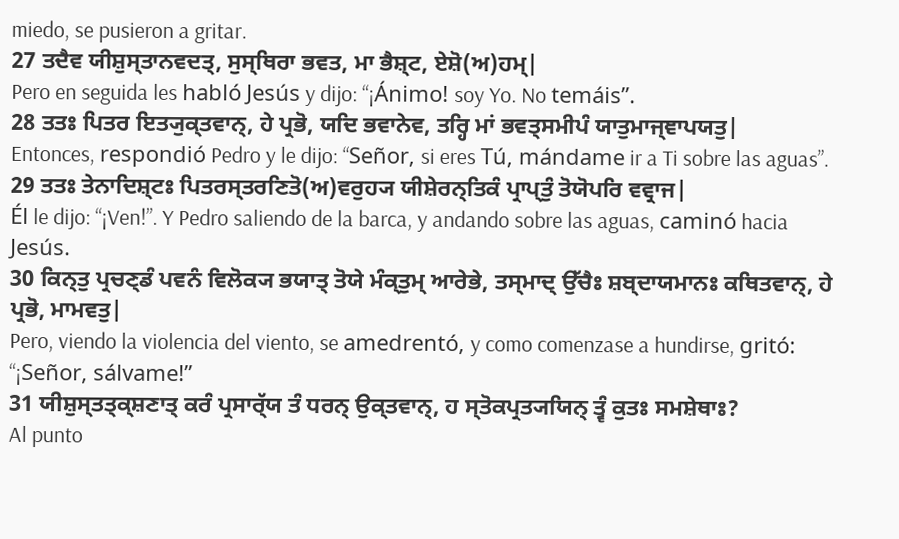miedo, se pusieron a gritar.
27 ਤਦੈਵ ਯੀਸ਼ੁਸ੍ਤਾਨਵਦਤ੍, ਸੁਸ੍ਥਿਰਾ ਭਵਤ, ਮਾ ਭੈਸ਼੍ਟ, ਏਸ਼ੋ(ਅ)ਹਮ੍|
Pero en seguida les habló Jesús y dijo: “¡Ánimo! soy Yo. No temáis”.
28 ਤਤਃ ਪਿਤਰ ਇਤ੍ਯੁਕ੍ਤਵਾਨ੍, ਹੇ ਪ੍ਰਭੋ, ਯਦਿ ਭਵਾਨੇਵ, ਤਰ੍ਹਿ ਮਾਂ ਭਵਤ੍ਸਮੀਪੰ ਯਾਤੁਮਾਜ੍ਞਾਪਯਤੁ|
Entonces, respondió Pedro y le dijo: “Señor, si eres Tú, mándame ir a Ti sobre las aguas”.
29 ਤਤਃ ਤੇਨਾਦਿਸ਼੍ਟਃ ਪਿਤਰਸ੍ਤਰਣਿਤੋ(ਅ)ਵਰੁਹ੍ਯ ਯੀਸ਼ੇਰਨ੍ਤਿਕੰ ਪ੍ਰਾਪ੍ਤੁੰ ਤੋਯੋਪਰਿ ਵਵ੍ਰਾਜ|
Él le dijo: “¡Ven!”. Y Pedro saliendo de la barca, y andando sobre las aguas, caminó hacia Jesús.
30 ਕਿਨ੍ਤੁ ਪ੍ਰਚਣ੍ਡੰ ਪਵਨੰ ਵਿਲੋਕ੍ਯ ਭਯਾਤ੍ ਤੋਯੇ ਮੰਕ੍ਤੁਮ੍ ਆਰੇਭੇ, ਤਸ੍ਮਾਦ੍ ਉੱਚੈਃ ਸ਼ਬ੍ਦਾਯਮਾਨਃ ਕਥਿਤਵਾਨ੍, ਹੇ ਪ੍ਰਭੋ, ਮਾਮਵਤੁ|
Pero, viendo la violencia del viento, se amedrentó, y como comenzase a hundirse, gritó: “¡Señor, sálvame!”
31 ਯੀਸ਼ੁਸ੍ਤਤ੍ਕ੍ਸ਼ਣਾਤ੍ ਕਰੰ ਪ੍ਰਸਾਰ੍ੱਯ ਤੰ ਧਰਨ੍ ਉਕ੍ਤਵਾਨ੍, ਹ ਸ੍ਤੋਕਪ੍ਰਤ੍ਯਯਿਨ੍ ਤ੍ਵੰ ਕੁਤਃ ਸਮਸ਼ੇਥਾਃ?
Al punto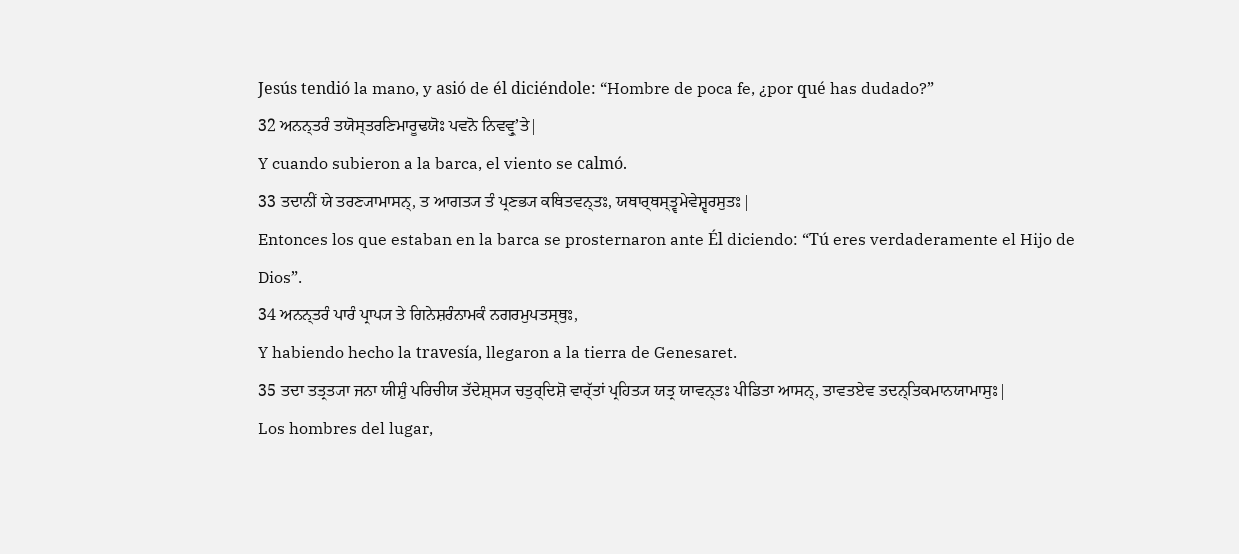Jesús tendió la mano, y asió de él diciéndole: “Hombre de poca fe, ¿por qué has dudado?”
32 ਅਨਨ੍ਤਰੰ ਤਯੋਸ੍ਤਰਣਿਮਾਰੂਢਯੋਃ ਪਵਨੋ ਨਿਵਵ੍ਰੁʼਤੇ|
Y cuando subieron a la barca, el viento se calmó.
33 ਤਦਾਨੀਂ ਯੇ ਤਰਣ੍ਯਾਮਾਸਨ੍, ਤ ਆਗਤ੍ਯ ਤੰ ਪ੍ਰਣਭ੍ਯ ਕਥਿਤਵਨ੍ਤਃ, ਯਥਾਰ੍ਥਸ੍ਤ੍ਵਮੇਵੇਸ਼੍ਵਰਸੁਤਃ|
Entonces los que estaban en la barca se prosternaron ante Él diciendo: “Tú eres verdaderamente el Hijo de Dios”.
34 ਅਨਨ੍ਤਰੰ ਪਾਰੰ ਪ੍ਰਾਪ੍ਯ ਤੇ ਗਿਨੇਸ਼ਰੰਨਾਮਕੰ ਨਗਰਮੁਪਤਸ੍ਥੁਃ,
Y habiendo hecho la travesía, llegaron a la tierra de Genesaret.
35 ਤਦਾ ਤਤ੍ਰਤ੍ਯਾ ਜਨਾ ਯੀਸ਼ੁੰ ਪਰਿਚੀਯ ਤੱਦੇਸ਼੍ਸ੍ਯ ਚਤੁਰ੍ਦਿਸ਼ੋ ਵਾਰ੍ੱਤਾਂ ਪ੍ਰਹਿਤ੍ਯ ਯਤ੍ਰ ਯਾਵਨ੍ਤਃ ਪੀਡਿਤਾ ਆਸਨ੍, ਤਾਵਤਏਵ ਤਦਨ੍ਤਿਕਮਾਨਯਾਮਾਸੁਃ|
Los hombres del lugar,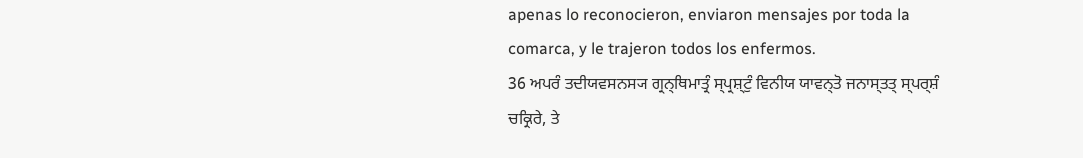apenas lo reconocieron, enviaron mensajes por toda la comarca, y le trajeron todos los enfermos.
36 ਅਪਰੰ ਤਦੀਯਵਸਨਸ੍ਯ ਗ੍ਰਨ੍ਥਿਮਾਤ੍ਰੰ ਸ੍ਪ੍ਰਸ਼੍ਟੁੰ ਵਿਨੀਯ ਯਾਵਨ੍ਤੋ ਜਨਾਸ੍ਤਤ੍ ਸ੍ਪਰ੍ਸ਼ੰ ਚਕ੍ਰਿਰੇ, ਤੇ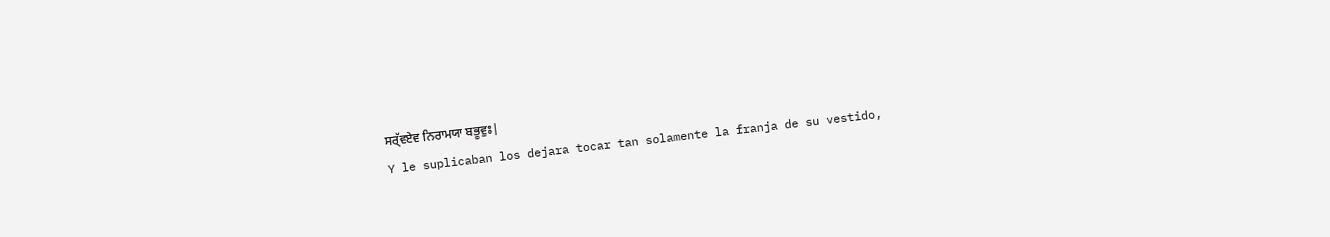ਸਰ੍ੱਵਏਵ ਨਿਰਾਮਯਾ ਬਭੂਵੁਃ|
Y le suplicaban los dejara tocar tan solamente la franja de su vestido,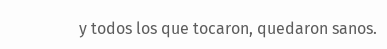y todos los que tocaron, quedaron sanos.